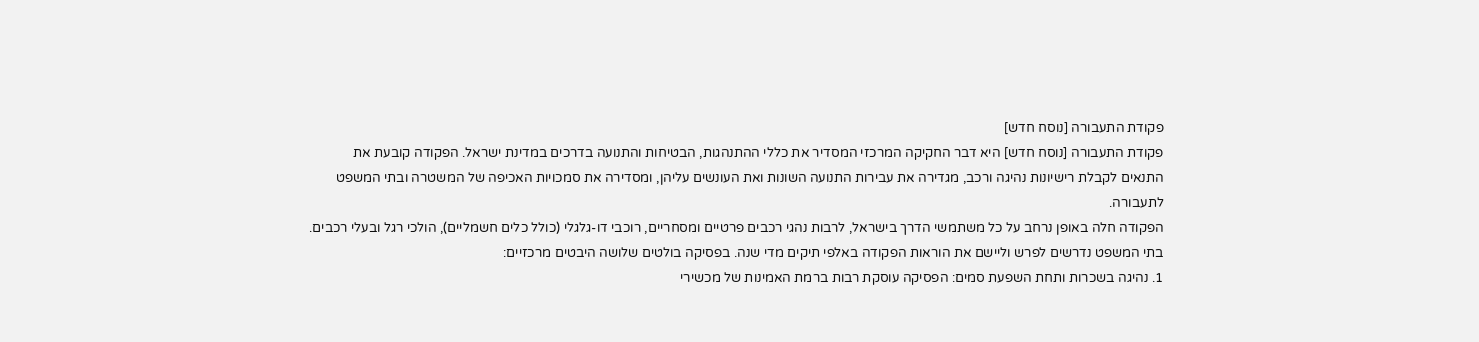פקודת התעבורה [נוסח חדש]
פקודת התעבורה [נוסח חדש] היא דבר החקיקה המרכזי המסדיר את כללי ההתנהגות, הבטיחות והתנועה בדרכים במדינת ישראל. הפקודה קובעת את התנאים לקבלת רישיונות נהיגה ורכב, מגדירה את עבירות התנועה השונות ואת העונשים עליהן, ומסדירה את סמכויות האכיפה של המשטרה ובתי המשפט לתעבורה.
הפקודה חלה באופן נרחב על כל משתמשי הדרך בישראל, לרבות נהגי רכבים פרטיים ומסחריים, רוכבי דו-גלגלי (כולל כלים חשמליים), הולכי רגל ובעלי רכבים.
בתי המשפט נדרשים לפרש וליישם את הוראות הפקודה באלפי תיקים מדי שנה. בפסיקה בולטים שלושה היבטים מרכזיים:
1. נהיגה בשכרות ותחת השפעת סמים: הפסיקה עוסקת רבות ברמת האמינות של מכשירי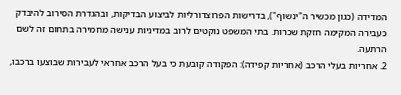המדידה (כגון מכשיר ה"ינשוף"), בדרישות הפרוצדורליות לביצוע הבדיקות, ובהגדרת הסירוב להיבדק כעבירה המקימה חזקת שכרות. בתי המשפט נוקטים לרוב במדיניות ענישה מחמירה בתחום זה לשם הרתעה.
2. אחריות בעלי הרכב (אחריות קפידה): הפקודה קובעת כי בעל הרכב אחראי לעבירות שבוצעו ברכבו,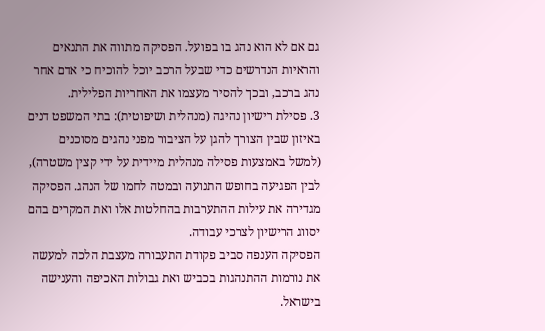גם אם לא הוא נהג בו בפועל. הפסיקה מתווה את התנאים והראיות הנדרשים כדי שבעל הרכב יוכל להוכיח כי אדם אחר נהג ברכב, ובכך להסיר מעצמו את האחריות הפלילית.
3. פסילת רישיון נהיגה (מנהלית ושיפוטית): בתי המשפט דנים באיזון שבין הצורך להגן על הציבור מפני נהגים מסוכנים (למשל באמצעות פסילה מנהלית מיידית על ידי קצין משטרה), לבין הפגיעה בחופש התנועה ובמטה לחמו של הנהג. הפסיקה מגדירה את עילות ההתערבות בהחלטות אלו ואת המקרים בהם יסווג הרישיון לצרכי עבודה.
הפסיקה הענפה סביב פקודת התעבורה מעצבת הלכה למעשה את נורמות ההתנהגות בכביש ואת גבולות האכיפה והענישה בישראל.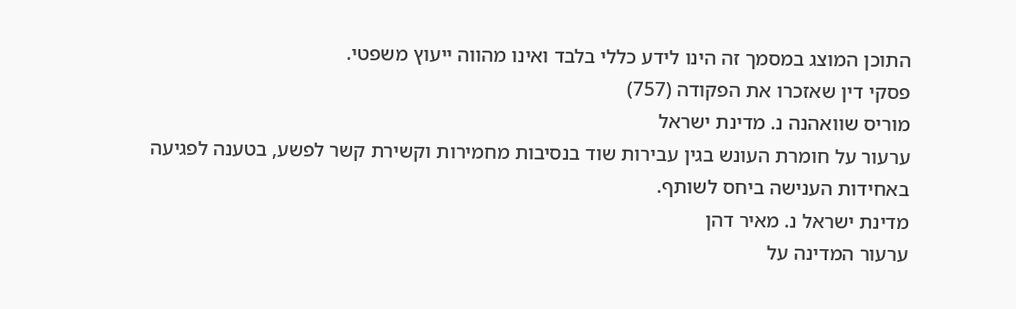התוכן המוצג במסמך זה הינו לידע כללי בלבד ואינו מהווה ייעוץ משפטי.
פסקי דין שאזכרו את הפקודה (757)
מוריס שוואהנה נ. מדינת ישראל
ערעור על חומרת העונש בגין עבירות שוד בנסיבות מחמירות וקשירת קשר לפשע, בטענה לפגיעה באחידות הענישה ביחס לשותף.
מדינת ישראל נ. מאיר דהן
ערעור המדינה על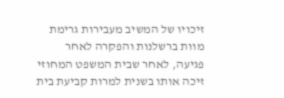זיכויו של המשיב מעבירות גרימת מוות ברשלנות והפקרה לאחר פגיעה, לאחר שבית המשפט המחוזי זיכה אותו בשנית למרות קביעת בית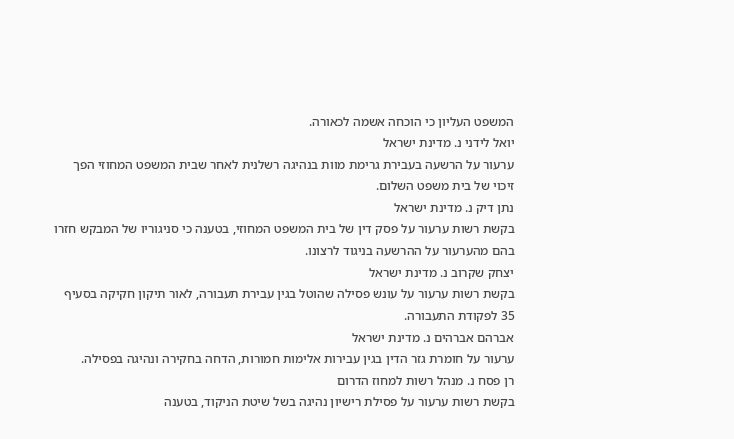המשפט העליון כי הוכחה אשמה לכאורה.
יואל לידני נ. מדינת ישראל
ערעור על הרשעה בעבירת גרימת מוות בנהיגה רשלנית לאחר שבית המשפט המחוזי הפך זיכוי של בית משפט השלום.
נתן דיק נ. מדינת ישראל
בקשת רשות ערעור על פסק דין של בית המשפט המחוזי, בטענה כי סניגוריו של המבקש חזרו בהם מהערעור על ההרשעה בניגוד לרצונו.
יצחק שקרוב נ. מדינת ישראל
בקשת רשות ערעור על עונש פסילה שהוטל בגין עבירת תעבורה, לאור תיקון חקיקה בסעיף 35 לפקודת התעבורה.
אברהם אברהים נ. מדינת ישראל
ערעור על חומרת גזר הדין בגין עבירות אלימות חמורות, הדחה בחקירה ונהיגה בפסילה.
רן פסח נ. מנהל רשות למחוז הדרום
בקשת רשות ערעור על פסילת רישיון נהיגה בשל שיטת הניקוד, בטענה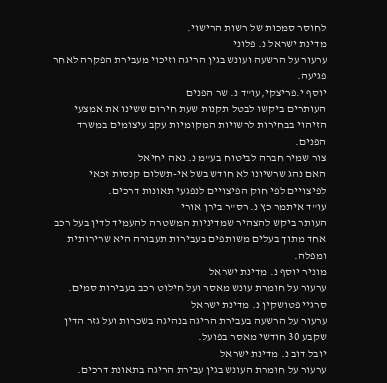לחוסר סמכות של רשות הרישוי.
מדינת ישראל נ. פלוני
ערעור על הרשעה ועונש בגין הריגה וזיכוי מעבירת הפקרה לאחר פגיעה.
יוסף י.פריצקי,עו"ד נ. שר הפנים
העותרים ביקשו לבטל תקנות שעת חירום ששינו את אמצעי הזיהוי בבחירות לרשויות המקומיות עקב עיצומים במשרד הפנים.
צור שמיר חברה לביטוח בע"מ נ. נאה יחיאל
האם נהג שרשיונו לא חודש בשל אי-תשלום קנסות זכאי לפיצויים לפי חוק הפיצויים לנפגעי תאונות דרכים.
עו"ד איתמר כץ נ. רס"ר בירן אורי
העותר ביקש להצהיר שמדיניות המשטרה להעמיד לדין בעל רכב אחד מתוך בעלים משותפים בעבירות תעבורה היא שרירותית ומפלה.
מוניר יוסף נ. מדינת ישראל
ערעור על חומרת עונש מאסר ועל חילוט רכב בעבירות סמים.
סרגיי פטושקין נ. מדינת ישראל
ערעור על הרשעה בעבירת הריגה בנהיגה בשכרות ועל גזר הדין שקבע 30 חודשי מאסר בפועל.
יובל דוב נ. מדינת ישראל
ערעור על חומרת העונש בגין עבירת הריגה בתאונת דרכים.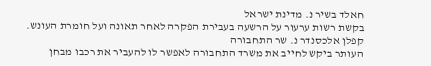חאלד בשיר נ. מדינת ישראל
בקשת רשות ערעור על הרשעה בעבירת הפקרה לאחר תאונה ועל חומרת העונש.
קפלן אלכסנדר נ. שר התחבורה
העותר ביקש לחייב את משרד התחבורה לאפשר לו להעביר את רכבו מבחן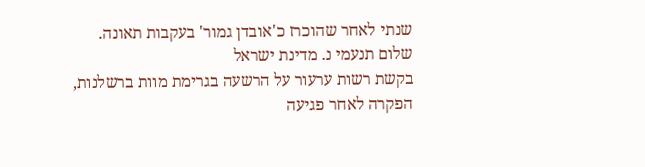שנתי לאחר שהוכרז כ'אובדן גמור' בעקבות תאונה.
שלום תנעמי נ. מדינת ישראל
בקשת רשות ערעור על הרשעה בגרימת מוות ברשלנות, הפקרה לאחר פגיעה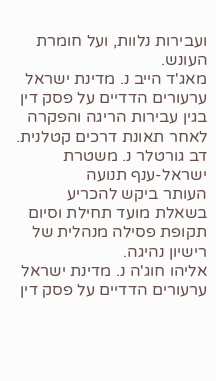ועבירות נלוות, ועל חומרת העונש.
מאג'ד הייב נ. מדינת ישראל
ערעורים הדדיים על פסק דין בגין עבירות הריגה והפקרה לאחר תאונת דרכים קטלנית.
דב גורטלר נ. משטרת ישראל-ענף תנועה
העותר ביקש להכריע בשאלת מועד תחילת וסיום תקופת פסילה מנהלית של רישיון נהיגה.
אליהו חוג'ה נ. מדינת ישראל
ערעורים הדדיים על פסק דין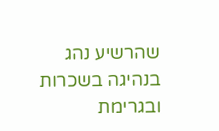שהרשיע נהג בנהיגה בשכרות ובגרימת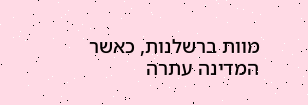מוות ברשלנות, כאשר המדינה עתרה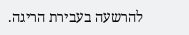להרשעה בעבירת הריגה.